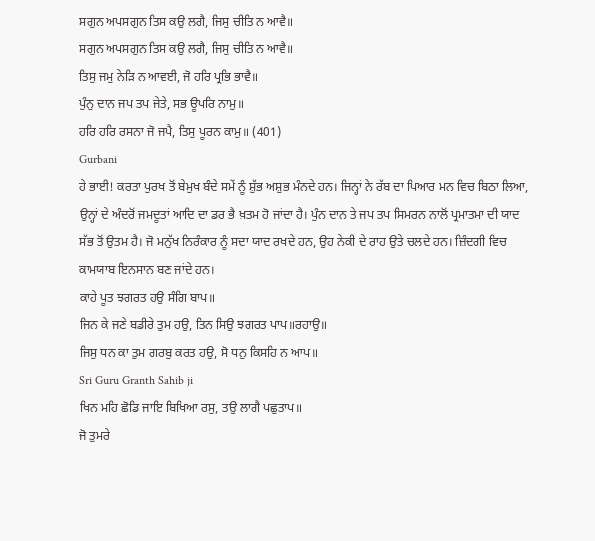ਸਗੁਨ ਅਪਸਗੁਨ ਤਿਸ ਕਉ ਲਗੈ, ਜਿਸੁ ਚੀਤਿ ਨ ਆਵੈ॥
ਸਗੁਨ ਅਪਸਗੁਨ ਤਿਸ ਕਉ ਲਗੈ, ਜਿਸੁ ਚੀਤਿ ਨ ਆਵੈ॥
ਤਿਸੁ ਜਮੁ ਨੇੜਿ ਨ ਆਵਈ, ਜੋ ਹਰਿ ਪ੍ਰਭਿ ਭਾਵੈ॥
ਪੁੰਨੁ ਦਾਨ ਜਪ ਤਪ ਜੇਤੇ, ਸਭ ਊਪਰਿ ਨਾਮੁ॥
ਹਰਿ ਹਰਿ ਰਸਨਾ ਜੋ ਜਪੈ, ਤਿਸੁ ਪੂਰਨ ਕਾਮੁ॥ (401)
Gurbani
ਹੇ ਭਾਈ! ਕਰਤਾ ਪੁਰਖ ਤੋਂ ਬੇਮੁਖ ਬੰਦੇ ਸਮੇਂ ਨੂੰ ਸ਼ੁੱਭ ਅਸ਼ੁਭ ਮੰਨਦੇ ਹਨ। ਜਿਨ੍ਹਾਂ ਨੇ ਰੱਬ ਦਾ ਪਿਆਰ ਮਨ ਵਿਚ ਬਿਠਾ ਲਿਆ, ਉਨ੍ਹਾਂ ਦੇ ਅੰਦਰੋਂ ਜਮਦੂਤਾਂ ਆਦਿ ਦਾ ਡਰ ਭੈ ਖ਼ਤਮ ਹੋ ਜਾਂਦਾ ਹੈ। ਪੁੰਨ ਦਾਨ ਤੇ ਜਪ ਤਪ ਸਿਮਰਨ ਨਾਲੋਂ ਪ੍ਰਮਾਤਮਾ ਦੀ ਯਾਦ ਸੱਭ ਤੋਂ ਉਤਮ ਹੈ। ਜੋ ਮਨੁੱਖ ਨਿਰੰਕਾਰ ਨੂੰ ਸਦਾ ਯਾਦ ਰਖਦੇ ਹਨ, ਉਹ ਨੇਕੀ ਦੇ ਰਾਹ ਉਤੇ ਚਲਦੇ ਹਨ। ਜ਼ਿੰਦਗੀ ਵਿਚ ਕਾਮਯਾਬ ਇਨਸਾਨ ਬਣ ਜਾਂਦੇ ਹਨ।
ਕਾਹੇ ਪੂਤ ਝਗਰਤ ਹਉ ਸੰਗਿ ਬਾਪ॥
ਜਿਨ ਕੇ ਜਣੇ ਬਡੀਰੇ ਤੁਮ ਹਉ, ਤਿਨ ਸਿਉ ਝਗਰਤ ਪਾਪ॥ਰਹਾਉ॥
ਜਿਸੁ ਧਨ ਕਾ ਤੁਮ ਗਰਬੁ ਕਰਤ ਹਉ, ਸੋ ਧਨੁ ਕਿਸਹਿ ਨ ਆਪ॥
Sri Guru Granth Sahib ji
ਖਿਨ ਮਹਿ ਛੋਡਿ ਜਾਇ ਬਿਖਿਆ ਰਸੁ, ਤਉ ਲਾਗੈ ਪਛੁਤਾਪ॥
ਜੋ ਤੁਮਰੇ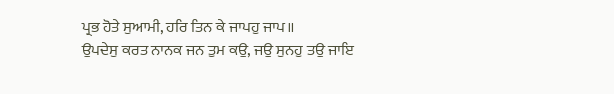ਪ੍ਰਭ ਹੋਤੇ ਸੁਆਮੀ, ਹਰਿ ਤਿਨ ਕੇ ਜਾਪਹੁ ਜਾਪ॥
ਉਪਦੇਸੁ ਕਰਤ ਨਾਨਕ ਜਨ ਤੁਮ ਕਉ, ਜਉ ਸੁਨਹੁ ਤਉ ਜਾਇ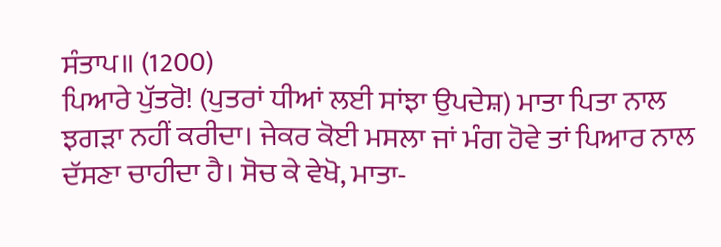ਸੰਤਾਪ॥ (1200)
ਪਿਆਰੇ ਪੁੱਤਰੋ! (ਪੁਤਰਾਂ ਧੀਆਂ ਲਈ ਸਾਂਝਾ ਉਪਦੇਸ਼) ਮਾਤਾ ਪਿਤਾ ਨਾਲ ਝਗੜਾ ਨਹੀਂ ਕਰੀਦਾ। ਜੇਕਰ ਕੋਈ ਮਸਲਾ ਜਾਂ ਮੰਗ ਹੋਵੇ ਤਾਂ ਪਿਆਰ ਨਾਲ ਦੱਸਣਾ ਚਾਹੀਦਾ ਹੈ। ਸੋਚ ਕੇ ਵੇਖੋ, ਮਾਤਾ-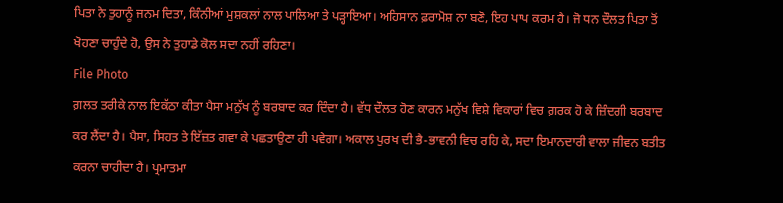ਪਿਤਾ ਨੇ ਤੁਹਾਨੂੰ ਜਨਮ ਦਿਤਾ, ਕਿੰਨੀਆਂ ਮੁਸ਼ਕਲਾਂ ਨਾਲ ਪਾਲਿਆ ਤੇ ਪੜ੍ਹਾਇਆ। ਅਹਿਸਾਨ ਫ਼ਰਾਮੋਸ਼ ਨਾ ਬਣੋ, ਇਹ ਪਾਪ ਕਰਮ ਹੈ। ਜੋ ਧਨ ਦੌਲਤ ਪਿਤਾ ਤੋਂ ਖੋਹਣਾ ਚਾਹੁੰਦੇ ਹੋ, ਉਸ ਨੇ ਤੁਹਾਡੇ ਕੋਲ ਸਦਾ ਨਹੀਂ ਰਹਿਣਾ।
File Photo
ਗ਼ਲਤ ਤਰੀਕੇ ਨਾਲ ਇਕੱਠਾ ਕੀਤਾ ਪੈਸਾ ਮਨੁੱਖ ਨੂੰ ਬਰਬਾਦ ਕਰ ਦਿੰਦਾ ਹੈ। ਵੱਧ ਦੌਲਤ ਹੋਣ ਕਾਰਨ ਮਨੁੱਖ ਵਿਸ਼ੇ ਵਿਕਾਰਾਂ ਵਿਚ ਗ਼ਰਕ ਹੋ ਕੇ ਜ਼ਿੰਦਗੀ ਬਰਬਾਦ ਕਰ ਲੈਂਦਾ ਹੈ। ਪੈਸਾ, ਸਿਹਤ ਤੇ ਇੱਜ਼ਤ ਗਵਾ ਕੇ ਪਛਤਾਉਣਾ ਹੀ ਪਵੇਗਾ। ਅਕਾਲ ਪੁਰਖ ਦੀ ਭੈ-ਭਾਵਨੀ ਵਿਚ ਰਹਿ ਕੇ, ਸਦਾ ਇਮਾਨਦਾਰੀ ਵਾਲਾ ਜੀਵਨ ਬਤੀਤ ਕਰਨਾ ਚਾਹੀਦਾ ਹੈ। ਪ੍ਰਮਾਤਮਾ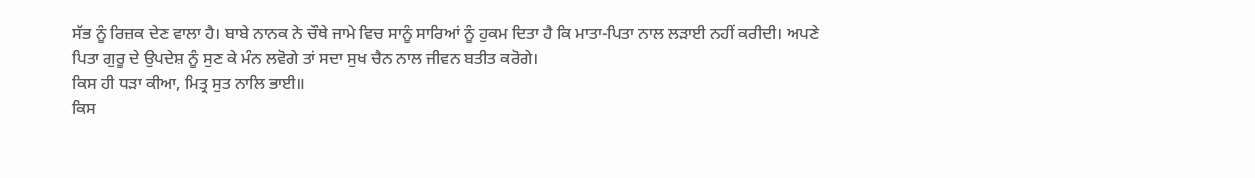ਸੱਭ ਨੂੰ ਰਿਜ਼ਕ ਦੇਣ ਵਾਲਾ ਹੈ। ਬਾਬੇ ਨਾਨਕ ਨੇ ਚੌਥੇ ਜਾਮੇ ਵਿਚ ਸਾਨੂੰ ਸਾਰਿਆਂ ਨੂੰ ਹੁਕਮ ਦਿਤਾ ਹੈ ਕਿ ਮਾਤਾ-ਪਿਤਾ ਨਾਲ ਲੜਾਈ ਨਹੀਂ ਕਰੀਦੀ। ਅਪਣੇ ਪਿਤਾ ਗੁਰੂ ਦੇ ਉਪਦੇਸ਼ ਨੂੰ ਸੁਣ ਕੇ ਮੰਨ ਲਵੋਗੇ ਤਾਂ ਸਦਾ ਸੁਖ ਚੈਨ ਨਾਲ ਜੀਵਨ ਬਤੀਤ ਕਰੋਗੇ।
ਕਿਸ ਹੀ ਧੜਾ ਕੀਆ, ਮਿਤ੍ਰ ਸੁਤ ਨਾਲਿ ਭਾਈ॥
ਕਿਸ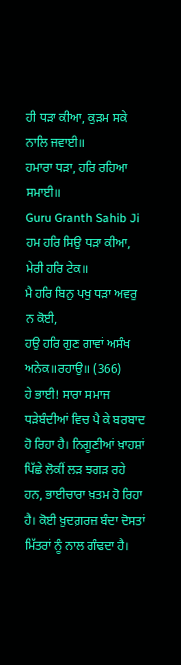ਹੀ ਧੜਾ ਕੀਆ, ਕੁੜਮ ਸਕੇ ਨਾਲਿ ਜਵਾਈ॥
ਹਮਾਰਾ ਧੜਾ, ਹਰਿ ਰਹਿਆ ਸਮਾਈ॥
Guru Granth Sahib Ji
ਹਮ ਹਰਿ ਸਿਉ ਧੜਾ ਕੀਆ, ਮੇਰੀ ਹਰਿ ਟੇਕ॥
ਮੈ ਹਰਿ ਬਿਨੁ ਪਖੁ ਧੜਾ ਅਵਰੁ ਨ ਕੋਈ,
ਹਉ ਹਰਿ ਗੁਣ ਗਾਵਾਂ ਅਸੰਖ ਅਨੇਕ॥ਰਹਾਉ॥ (366)
ਹੇ ਭਾਈ! ਸਾਰਾ ਸਮਾਜ ਧੜੇਬੰਦੀਆਂ ਵਿਚ ਪੈ ਕੇ ਬਰਬਾਦ ਹੋ ਰਿਹਾ ਹੈ। ਨਿਗੂਣੀਆਂ ਖ਼ਾਹਸ਼ਾਂ ਪਿੱਛੇ ਲੋਕੀਂ ਲੜ ਝਗੜ ਰਹੇ ਹਨ, ਭਾਈਚਾਰਾ ਖ਼ਤਮ ਹੋ ਰਿਹਾ ਹੈ। ਕੋਈ ਖ਼ੁਦਗ਼ਰਜ਼ ਬੰਦਾ ਦੋਸਤਾਂ ਮਿੱਤਰਾਂ ਨੂੰ ਨਾਲ ਗੰਢਦਾ ਹੈ।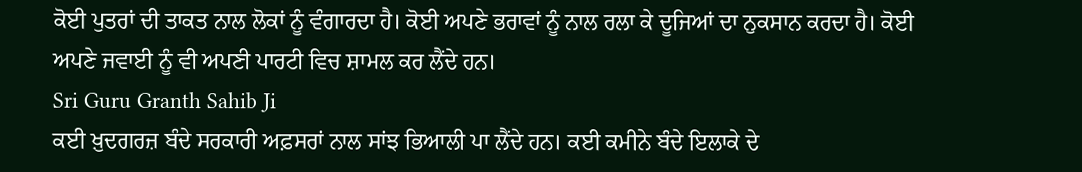ਕੋਈ ਪੁਤਰਾਂ ਦੀ ਤਾਕਤ ਨਾਲ ਲੋਕਾਂ ਨੂੰ ਵੰਗਾਰਦਾ ਹੈ। ਕੋਈ ਅਪਣੇ ਭਰਾਵਾਂ ਨੂੰ ਨਾਲ ਰਲਾ ਕੇ ਦੂਜਿਆਂ ਦਾ ਨੁਕਸਾਨ ਕਰਦਾ ਹੈ। ਕੋਈ ਅਪਣੇ ਜਵਾਈ ਨੂੰ ਵੀ ਅਪਣੀ ਪਾਰਟੀ ਵਿਚ ਸ਼ਾਮਲ ਕਰ ਲੈਂਦੇ ਹਨ।
Sri Guru Granth Sahib Ji
ਕਈ ਖ਼ੁਦਗਰਜ਼ ਬੰਦੇ ਸਰਕਾਰੀ ਅਫ਼ਸਰਾਂ ਨਾਲ ਸਾਂਝ ਭਿਆਲੀ ਪਾ ਲੈਂਦੇ ਹਨ। ਕਈ ਕਮੀਨੇ ਬੰਦੇ ਇਲਾਕੇ ਦੇ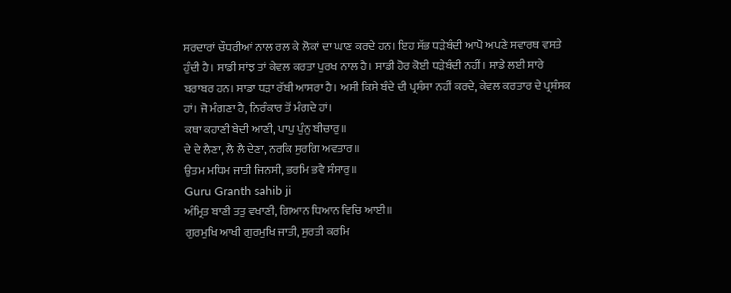ਸਰਦਾਰਾਂ ਚੌਧਰੀਆਂ ਨਾਲ ਰਲ ਕੇ ਲੋਕਾਂ ਦਾ ਘਾਣ ਕਰਦੇ ਹਨ। ਇਹ ਸੱਭ ਧੜੇਬੰਦੀ ਆਪੋ ਅਪਣੇ ਸਵਾਰਥ ਵਸਤੇ ਹੁੰਦੀ ਹੈ। ਸਾਡੀ ਸਾਂਝ ਤਾਂ ਕੇਵਲ ਕਰਤਾ ਪੁਰਖ ਨਾਲ ਹੈ। ਸਾਡੀ ਹੋਰ ਕੋਈ ਧੜੇਬੰਦੀ ਨਹੀਂ। ਸਾਡੇ ਲਈ ਸਾਰੇ ਬਰਾਬਰ ਹਨ। ਸਾਡਾ ਧੜਾ ਰੱਬੀ ਆਸਰਾ ਹੈ। ਅਸੀ ਕਿਸੇ ਬੰਦੇ ਦੀ ਪ੍ਰਸ਼ੰਸਾ ਨਹੀਂ ਕਰਦੇ, ਕੇਵਲ ਕਰਤਾਰ ਦੇ ਪ੍ਰਸ਼ੰਸਕ ਹਾਂ। ਜੋ ਮੰਗਣਾ ਹੈ, ਨਿਰੰਕਾਰ ਤੋਂ ਮੰਗਦੇ ਹਾਂ।
ਕਥਾ ਕਹਾਣੀ ਬੇਦੀ ਆਣੀ, ਪਾਪੁ ਪੁੰਨੁ ਬੀਚਾਰੁ॥
ਦੇ ਦੇ ਲੈਣਾ, ਲੈ ਲੈ ਦੇਣਾ, ਨਰਕਿ ਸੁਰਗਿ ਅਵਤਾਰ॥
ਉਤਮ ਮਧਿਮ ਜਾਤੀ ਜਿਨਸੀ, ਭਰਮਿ ਭਵੈ ਸੰਸਾਰੁ॥
Guru Granth sahib ji
ਅੰਮ੍ਰਿਤ ਬਾਣੀ ਤਤੁ ਵਖਾਣੀ, ਗਿਆਨ ਧਿਆਨ ਵਿਚਿ ਆਈ॥
ਗੁਰਮੁਖਿ ਆਖੀ ਗੁਰਮੁਖਿ ਜਾਤੀ, ਸੁਰਤੀ ਕਰਮਿ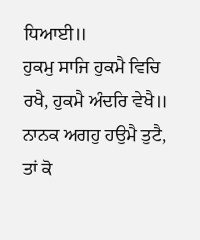ਧਿਆਈ॥
ਹੁਕਮੁ ਸਾਜਿ ਹੁਕਮੈ ਵਿਚਿ ਰਖੈ, ਹੁਕਮੈ ਅੰਦਰਿ ਵੇਖੈ॥
ਨਾਨਕ ਅਗਹੁ ਹਉਮੈ ਤੁਟੈ, ਤਾਂ ਕੋ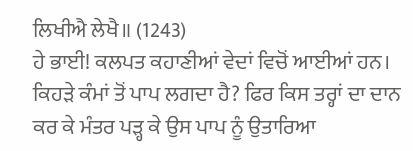ਲਿਖੀਐ ਲੇਖੈ॥ (1243)
ਹੇ ਭਾਈ! ਕਲਪਤ ਕਹਾਣੀਆਂ ਵੇਦਾਂ ਵਿਚੋਂ ਆਈਆਂ ਹਨ। ਕਿਹੜੇ ਕੰਮਾਂ ਤੋਂ ਪਾਪ ਲਗਦਾ ਹੈ? ਫਿਰ ਕਿਸ ਤਰ੍ਹਾਂ ਦਾ ਦਾਨ ਕਰ ਕੇ ਮੰਤਰ ਪੜ੍ਹ ਕੇ ਉਸ ਪਾਪ ਨੂੰ ਉਤਾਰਿਆ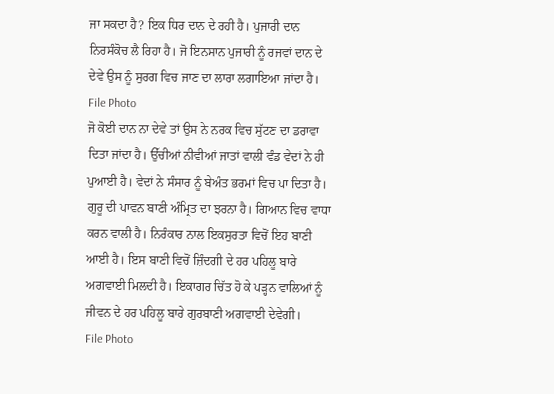ਜਾ ਸਕਦਾ ਹੈ? ਇਕ ਧਿਰ ਦਾਨ ਦੇ ਰਹੀ ਹੈ। ਪੁਜਾਰੀ ਦਾਨ ਨਿਰਸੰਕੋਚ ਲੈ ਰਿਹਾ ਹੈ। ਜੋ ਇਨਸਾਨ ਪੁਜਾਰੀ ਨੂੰ ਰਜਵਾਂ ਦਾਨ ਦੇ ਦੇਵੇ ਉਸ ਨੂੰ ਸੁਰਗ ਵਿਚ ਜਾਣ ਦਾ ਲਾਰਾ ਲਗਾਇਆ ਜਾਂਦਾ ਹੈ।
File Photo
ਜੋ ਕੋਈ ਦਾਨ ਨਾ ਦੇਵੇ ਤਾਂ ਉਸ ਨੇ ਨਰਕ ਵਿਚ ਸੁੱਟਣ ਦਾ ਡਰਾਵਾ ਦਿਤਾ ਜਾਂਦਾ ਹੈ। ਉੱਚੀਆਂ ਨੀਵੀਆਂ ਜਾਤਾਂ ਵਾਲੀ ਵੰਡ ਵੇਦਾਂ ਨੇ ਹੀ ਪੁਆਈ ਹੈ। ਵੇਦਾਂ ਨੇ ਸੰਸਾਰ ਨੂੰ ਬੇਅੰਤ ਭਰਮਾਂ ਵਿਚ ਪਾ ਦਿਤਾ ਹੈ। ਗੁਰੂ ਦੀ ਪਾਵਨ ਬਾਣੀ ਅੰਮ੍ਰਿਤ ਦਾ ਝਰਨਾ ਹੈ। ਗਿਆਨ ਵਿਚ ਵਾਧਾ ਕਰਨ ਵਾਲੀ ਹੈ। ਨਿਰੰਕਾਰ ਨਾਲ ਇਕਸੁਰਤਾ ਵਿਚੋਂ ਇਹ ਬਾਣੀ ਆਈ ਹੈ। ਇਸ ਬਾਣੀ ਵਿਚੋਂ ਜ਼ਿੰਦਗੀ ਦੇ ਹਰ ਪਹਿਲੂ ਬਾਰੇ ਅਗਵਾਈ ਮਿਲਦੀ ਹੈ। ਇਕਾਗਰ ਚਿੱਤ ਹੋ ਕੇ ਪੜ੍ਹਨ ਵਾਲਿਆਂ ਨੂੰ ਜੀਵਨ ਦੇ ਹਰ ਪਹਿਲੂ ਬਾਰੇ ਗੁਰਬਾਣੀ ਅਗਵਾਈ ਦੇਵੇਗੀ।
File Photo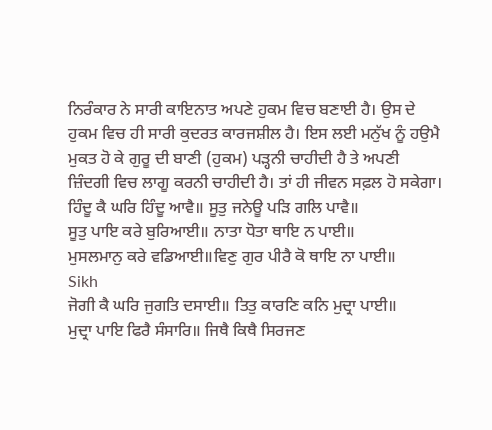ਨਿਰੰਕਾਰ ਨੇ ਸਾਰੀ ਕਾਇਨਾਤ ਅਪਣੇ ਹੁਕਮ ਵਿਚ ਬਣਾਈ ਹੈ। ਉਸ ਦੇ ਹੁਕਮ ਵਿਚ ਹੀ ਸਾਰੀ ਕੁਦਰਤ ਕਾਰਜਸ਼ੀਲ ਹੈ। ਇਸ ਲਈ ਮਨੁੱਖ ਨੂੰ ਹਉਮੈ ਮੁਕਤ ਹੋ ਕੇ ਗੁਰੂ ਦੀ ਬਾਣੀ (ਹੁਕਮ) ਪੜ੍ਹਨੀ ਚਾਹੀਦੀ ਹੈ ਤੇ ਅਪਣੀ ਜ਼ਿੰਦਗੀ ਵਿਚ ਲਾਗੂ ਕਰਨੀ ਚਾਹੀਦੀ ਹੈ। ਤਾਂ ਹੀ ਜੀਵਨ ਸਫ਼ਲ ਹੋ ਸਕੇਗਾ।
ਹਿੰਦੂ ਕੈ ਘਰਿ ਹਿੰਦੂ ਆਵੈ॥ ਸੂਤੁ ਜਨੇਊ ਪੜਿ ਗਲਿ ਪਾਵੈ॥
ਸੂਤੁ ਪਾਇ ਕਰੇ ਬੁਰਿਆਈ॥ ਨਾਤਾ ਧੋਤਾ ਥਾਇ ਨ ਪਾਈ॥
ਮੁਸਲਮਾਨੁ ਕਰੇ ਵਡਿਆਈ॥ਵਿਣੁ ਗੁਰ ਪੀਰੈ ਕੋ ਥਾਇ ਨਾ ਪਾਈ॥
Sikh
ਜੋਗੀ ਕੈ ਘਰਿ ਜੁਗਤਿ ਦਸਾਈ॥ ਤਿਤੁ ਕਾਰਣਿ ਕਨਿ ਮੁਦ੍ਰਾ ਪਾਈ॥
ਮੁਦ੍ਰਾ ਪਾਇ ਫਿਰੈ ਸੰਸਾਰਿ॥ ਜਿਥੈ ਕਿਥੈ ਸਿਰਜਣ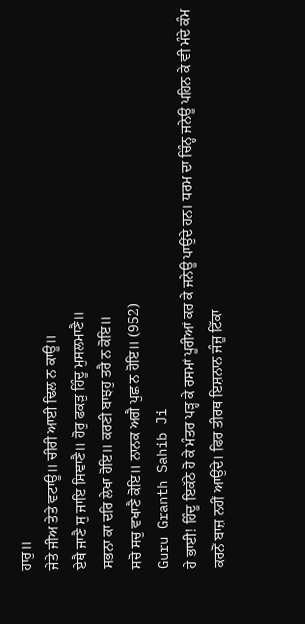ਹਾਰੁ॥
ਜੇਤੇ ਜੀਅ ਤੇਤੇ ਵਟਾਊ॥ ਚੀਰੀ ਆਈ ਢਿਲ ਨ ਕਾਊ॥
ਏਥੈ ਜਾਣੈ ਸੁ ਜਾਇ ਸਿਞਾਣੈ॥ ਹੋਰੁ ਫਕੜੁ ਹਿੰਦੂ ਮੁਸਲਮਾਣੈ॥
ਸਭਨਾ ਕਾ ਦਰਿ ਲੇਖਾ ਹੋਇ॥ ਕਰਣੀ ਬਾਝਹੁ ਤਰੈ ਨ ਕੋਇ॥
ਸਚੋ ਸਚੁ ਵਖਾਣੈ ਕੋਇ॥ ਨਾਨਕ ਅਗੈ ਪੁਛ ਨ ਹੋਇ॥ (952)
Guru Granth Sahib Ji
ਹੇ ਭਾਈ! ਹਿੰਦੂ ਇਕੱਠੇ ਹੋ ਕੇ ਮੰਤਰ ਪੜ੍ਹ ਕੇ ਰਸਮਾਂ ਪੂਰੀਆਂ ਕਰ ਕੇ ਜਨੇਊ ਪਾਉਂਦੇ ਹਨ। ਧਰਮ ਦਾ ਚਿੰਨ੍ਹ ਜਨੇਊ ਪਹਿਨ ਕੇ ਵੀ ਮੰਦੇ ਕੰਮ ਕਰਨੋਂ ਬਾਜ਼ ਨਹੀਂ ਆਉਂਦੇ। ਫਿਰ ਤੀਰਥ ਇਸ਼ਨਾਨ ਜੰਜੂ ਟਿੱਕਾ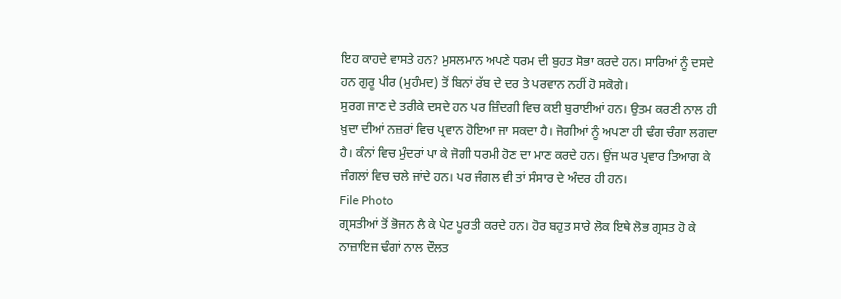ਇਹ ਕਾਹਦੇ ਵਾਸਤੇ ਹਨ? ਮੁਸਲਮਾਨ ਅਪਣੇ ਧਰਮ ਦੀ ਬੁਹਤ ਸੋਭਾ ਕਰਦੇ ਹਨ। ਸਾਰਿਆਂ ਨੂੰ ਦਸਦੇ ਹਨ ਗੁਰੂ ਪੀਰ (ਮੁਹੰਮਦ) ਤੋਂ ਬਿਨਾਂ ਰੱਬ ਦੇ ਦਰ ਤੇ ਪਰਵਾਨ ਨਹੀਂ ਹੋ ਸਕੋਗੇ।
ਸੁਰਗ ਜਾਣ ਦੇ ਤਰੀਕੇ ਦਸਦੇ ਹਨ ਪਰ ਜ਼ਿੰਦਗੀ ਵਿਚ ਕਈ ਬੁਰਾਈਆਂ ਹਨ। ਉਤਮ ਕਰਣੀ ਨਾਲ ਹੀ ਖ਼ੁਦਾ ਦੀਆਂ ਨਜ਼ਰਾਂ ਵਿਚ ਪ੍ਰਵਾਨ ਹੋਇਆ ਜਾ ਸਕਦਾ ਹੈ। ਜੋਗੀਆਂ ਨੂੰ ਅਪਣਾ ਹੀ ਢੰਗ ਚੰਗਾ ਲਗਦਾ ਹੈ। ਕੰਨਾਂ ਵਿਚ ਮੁੰਦਰਾਂ ਪਾ ਕੇ ਜੋਗੀ ਧਰਮੀ ਹੋਣ ਦਾ ਮਾਣ ਕਰਦੇ ਹਨ। ਉਂਜ ਘਰ ਪ੍ਰਵਾਰ ਤਿਆਗ ਕੇ ਜੰਗਲਾਂ ਵਿਚ ਚਲੇ ਜਾਂਦੇ ਹਨ। ਪਰ ਜੰਗਲ ਵੀ ਤਾਂ ਸੰਸਾਰ ਦੇ ਅੰਦਰ ਹੀ ਹਨ।
File Photo
ਗ੍ਰਸਤੀਆਂ ਤੋਂ ਭੋਜਨ ਲੈ ਕੇ ਪੇਟ ਪੂਰਤੀ ਕਰਦੇ ਹਨ। ਹੋਰ ਬਹੁਤ ਸਾਰੇ ਲੋਕ ਇਥੇ ਲੋਭ ਗ੍ਰਸਤ ਹੋ ਕੇ ਨਾਜ਼ਾਇਜ ਢੰਗਾਂ ਨਾਲ ਦੌਲਤ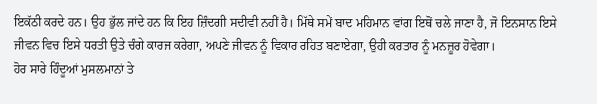ਇਕੱਠੀ ਕਰਦੇ ਹਨ। ਉਹ ਭੁੱਲ ਜਾਂਦੇ ਹਨ ਕਿ ਇਹ ਜ਼ਿੰਦਗੀ ਸਦੀਵੀ ਨਹੀਂ ਹੈ। ਮਿੱਥੇ ਸਮੇਂ ਬਾਦ ਮਹਿਮਾਨ ਵਾਂਗ ਇਥੋਂ ਚਲੇ ਜਾਣਾ ਹੈ, ਜੋ ਇਨਸਾਨ ਇਸੇ ਜੀਵਨ ਵਿਚ ਇਸੇ ਧਰਤੀ ਉਤੇ ਚੰਗੇ ਕਾਰਜ ਕਰੇਗਾ, ਅਪਣੇ ਜੀਵਨ ਨੂੰ ਵਿਕਾਰ ਰਹਿਤ ਬਣਾਏਗਾ, ਉਹੀ ਕਰਤਾਰ ਨੂੰ ਮਨਜ਼ੂਰ ਹੋਵੇਗਾ।
ਹੋਰ ਸਾਰੇ ਹਿੰਦੂਆਂ ਮੁਸਲਮਾਨਾਂ ਤੇ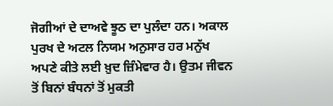ਜੋਗੀਆਂ ਦੇ ਦਾਅਵੇ ਝੂਠ ਦਾ ਪੁਲੰਦਾ ਹਨ। ਅਕਾਲ ਪੁਰਖ ਦੇ ਅਟਲ ਨਿਯਮ ਅਨੁਸਾਰ ਹਰ ਮਨੁੱਖ ਅਪਣੇ ਕੀਤੇ ਲਈ ਖ਼ੁਦ ਜ਼ਿੰਮੇਵਾਰ ਹੈ। ਉਤਮ ਜੀਵਨ ਤੋਂ ਬਿਨਾਂ ਬੰਧਨਾਂ ਤੋਂ ਮੁਕਤੀ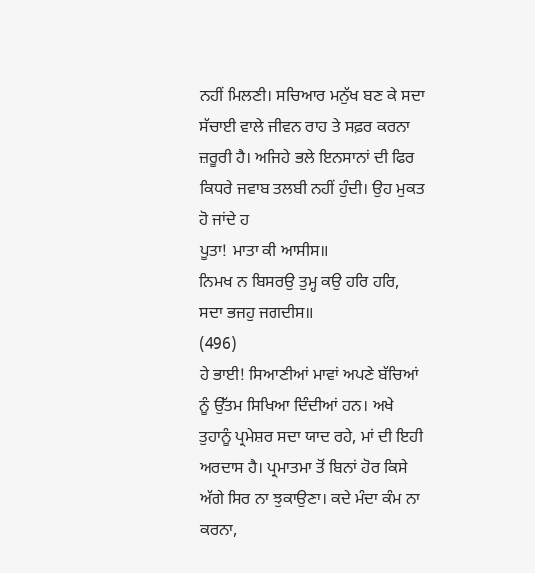ਨਹੀਂ ਮਿਲਣੀ। ਸਚਿਆਰ ਮਨੁੱਖ ਬਣ ਕੇ ਸਦਾ ਸੱਚਾਈ ਵਾਲੇ ਜੀਵਨ ਰਾਹ ਤੇ ਸਫ਼ਰ ਕਰਨਾ ਜ਼ਰੂਰੀ ਹੈ। ਅਜਿਹੇ ਭਲੇ ਇਨਸਾਨਾਂ ਦੀ ਫਿਰ ਕਿਧਰੇ ਜਵਾਬ ਤਲਬੀ ਨਹੀਂ ਹੁੰਦੀ। ਉਹ ਮੁਕਤ ਹੋ ਜਾਂਦੇ ਹ
ਪੂਤਾ! ਮਾਤਾ ਕੀ ਆਸੀਸ॥
ਨਿਮਖ ਨ ਬਿਸਰਉ ਤੁਮ੍ਹ ਕਉ ਹਰਿ ਹਰਿ, ਸਦਾ ਭਜਹੁ ਜਗਦੀਸ॥
(496)
ਹੇ ਭਾਈ! ਸਿਆਣੀਆਂ ਮਾਵਾਂ ਅਪਣੇ ਬੱਚਿਆਂ ਨੂੰ ਉੱਤਮ ਸਿਖਿਆ ਦਿੰਦੀਆਂ ਹਨ। ਅਖੇ ਤੁਹਾਨੂੰ ਪ੍ਰਮੇਸ਼ਰ ਸਦਾ ਯਾਦ ਰਹੇ, ਮਾਂ ਦੀ ਇਹੀ ਅਰਦਾਸ ਹੈ। ਪ੍ਰਮਾਤਮਾ ਤੋਂ ਬਿਨਾਂ ਹੋਰ ਕਿਸੇ ਅੱਗੇ ਸਿਰ ਨਾ ਝੁਕਾਉਣਾ। ਕਦੇ ਮੰਦਾ ਕੰਮ ਨਾ ਕਰਨਾ,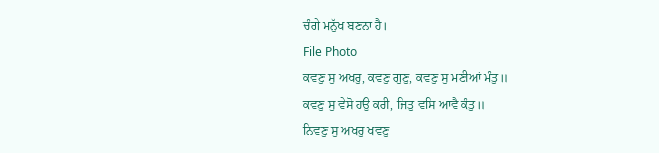ਚੰਗੇ ਮਨੁੱਖ ਬਣਨਾ ਹੈ।
File Photo
ਕਵਣੁ ਸੁ ਅਖਰੁ, ਕਵਣੁ ਗੁਣੁ, ਕਵਣੁ ਸੁ ਮਣੀਆਂ ਮੰਤੁ॥
ਕਵਣੁ ਸੁ ਵੇਸੋ ਹਉ ਕਰੀ, ਜਿਤੁ ਵਸਿ ਆਵੈ ਕੰਤੁ॥
ਨਿਵਣੁ ਸੁ ਅਖਰੁ ਖਵਣੁ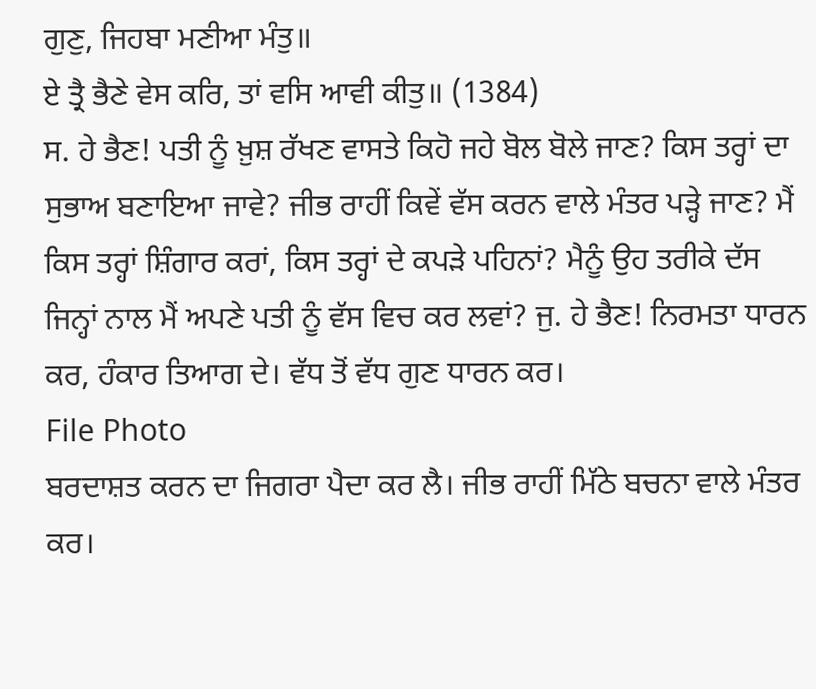ਗੁਣੁ, ਜਿਹਬਾ ਮਣੀਆ ਮੰਤੁ॥
ਏ ਤ੍ਰੈ ਭੈਣੇ ਵੇਸ ਕਰਿ, ਤਾਂ ਵਸਿ ਆਵੀ ਕੀਤੁ॥ (1384)
ਸ. ਹੇ ਭੈਣ! ਪਤੀ ਨੂੰ ਖ਼ੁਸ਼ ਰੱਖਣ ਵਾਸਤੇ ਕਿਹੋ ਜਹੇ ਬੋਲ ਬੋਲੇ ਜਾਣ? ਕਿਸ ਤਰ੍ਹਾਂ ਦਾ ਸੁਭਾਅ ਬਣਾਇਆ ਜਾਵੇ? ਜੀਭ ਰਾਹੀਂ ਕਿਵੇਂ ਵੱਸ ਕਰਨ ਵਾਲੇ ਮੰਤਰ ਪੜ੍ਹੇ ਜਾਣ? ਮੈਂ ਕਿਸ ਤਰ੍ਹਾਂ ਸ਼ਿੰਗਾਰ ਕਰਾਂ, ਕਿਸ ਤਰ੍ਹਾਂ ਦੇ ਕਪੜੇ ਪਹਿਨਾਂ? ਮੈਨੂੰ ਉਹ ਤਰੀਕੇ ਦੱਸ ਜਿਨ੍ਹਾਂ ਨਾਲ ਮੈਂ ਅਪਣੇ ਪਤੀ ਨੂੰ ਵੱਸ ਵਿਚ ਕਰ ਲਵਾਂ? ਜੁ. ਹੇ ਭੈਣ! ਨਿਰਮਤਾ ਧਾਰਨ ਕਰ, ਹੰਕਾਰ ਤਿਆਗ ਦੇ। ਵੱਧ ਤੋਂ ਵੱਧ ਗੁਣ ਧਾਰਨ ਕਰ।
File Photo
ਬਰਦਾਸ਼ਤ ਕਰਨ ਦਾ ਜਿਗਰਾ ਪੈਦਾ ਕਰ ਲੈ। ਜੀਭ ਰਾਹੀਂ ਮਿੱਠੇ ਬਚਨਾ ਵਾਲੇ ਮੰਤਰ ਕਰ।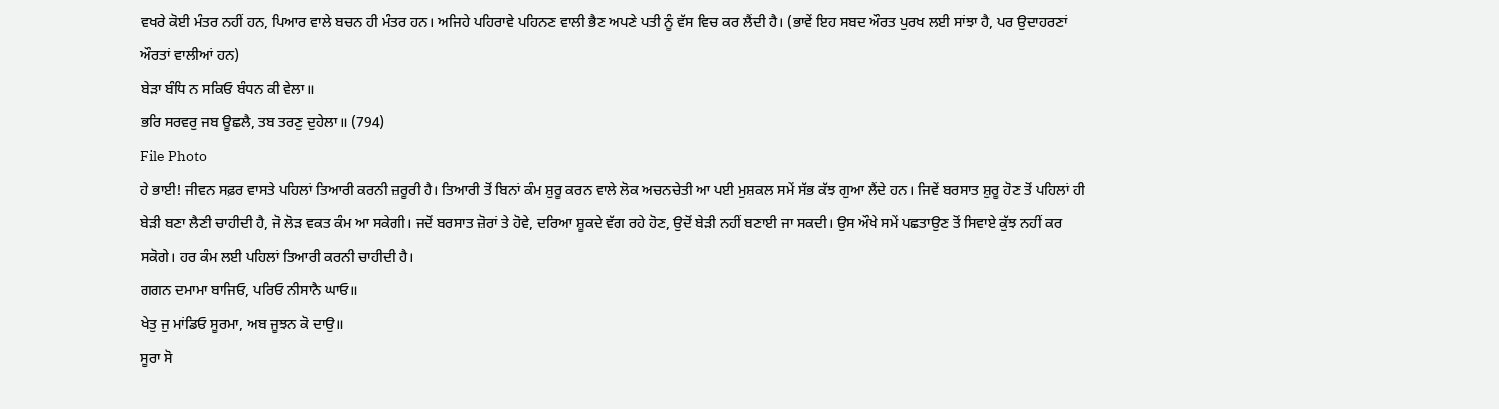ਵਖਰੇ ਕੋਈ ਮੰਤਰ ਨਹੀਂ ਹਨ, ਪਿਆਰ ਵਾਲੇ ਬਚਨ ਹੀ ਮੰਤਰ ਹਨ। ਅਜਿਹੇ ਪਹਿਰਾਵੇ ਪਹਿਨਣ ਵਾਲੀ ਭੈਣ ਅਪਣੇ ਪਤੀ ਨੂੰ ਵੱਸ ਵਿਚ ਕਰ ਲੈਂਦੀ ਹੈ। (ਭਾਵੇਂ ਇਹ ਸਬਦ ਔਰਤ ਪੁਰਖ ਲਈ ਸਾਂਝਾ ਹੈ, ਪਰ ਉਦਾਹਰਣਾਂ ਔਰਤਾਂ ਵਾਲੀਆਂ ਹਨ)
ਬੇੜਾ ਬੰਧਿ ਨ ਸਕਿਓ ਬੰਧਨ ਕੀ ਵੇਲਾ॥
ਭਰਿ ਸਰਵਰੁ ਜਬ ਊਛਲੈ, ਤਬ ਤਰਣੁ ਦੁਹੇਲਾ॥ (794)
File Photo
ਹੇ ਭਾਈ! ਜੀਵਨ ਸਫ਼ਰ ਵਾਸਤੇ ਪਹਿਲਾਂ ਤਿਆਰੀ ਕਰਨੀ ਜ਼ਰੂਰੀ ਹੈ। ਤਿਆਰੀ ਤੋਂ ਬਿਨਾਂ ਕੰਮ ਸ਼ੁਰੂ ਕਰਨ ਵਾਲੇ ਲੋਕ ਅਚਨਚੇਤੀ ਆ ਪਈ ਮੁਸ਼ਕਲ ਸਮੇਂ ਸੱਭ ਕੱਝ ਗੁਆ ਲੈਂਦੇ ਹਨ। ਜਿਵੇਂ ਬਰਸਾਤ ਸ਼ੁਰੂ ਹੋਣ ਤੋਂ ਪਹਿਲਾਂ ਹੀ ਬੇੜੀ ਬਣਾ ਲੈਣੀ ਚਾਹੀਦੀ ਹੈ, ਜੋ ਲੋੜ ਵਕਤ ਕੰਮ ਆ ਸਕੇਗੀ। ਜਦੋਂ ਬਰਸਾਤ ਜ਼ੋਰਾਂ ਤੇ ਹੋਵੇ, ਦਰਿਆ ਸ਼ੂਕਦੇ ਵੱਗ ਰਹੇ ਹੋਣ, ਉਦੋਂ ਬੇੜੀ ਨਹੀਂ ਬਣਾਈ ਜਾ ਸਕਦੀ। ਉਸ ਔਖੇ ਸਮੇਂ ਪਛਤਾਉਣ ਤੋਂ ਸਿਵਾਏ ਕੁੱਝ ਨਹੀਂ ਕਰ ਸਕੋਗੇ। ਹਰ ਕੰਮ ਲਈ ਪਹਿਲਾਂ ਤਿਆਰੀ ਕਰਨੀ ਚਾਹੀਦੀ ਹੈ।
ਗਗਨ ਦਮਾਮਾ ਬਾਜਿਓ, ਪਰਿਓ ਨੀਸਾਨੈ ਘਾਓ॥
ਖੇਤੁ ਜੁ ਮਾਂਡਿਓ ਸੂਰਮਾ, ਅਬ ਜੂਝਨ ਕੋ ਦਾਉ॥
ਸੂਰਾ ਸੋ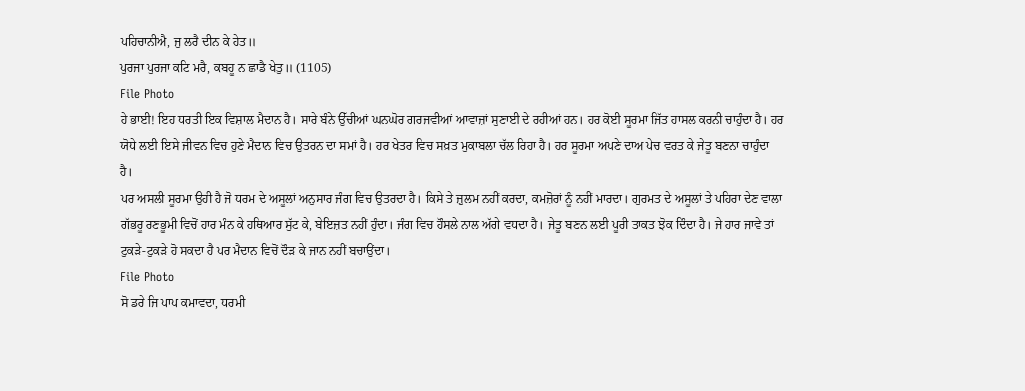ਪਹਿਚਾਨੀਐ, ਜੁ ਲਰੈ ਦੀਨ ਕੇ ਹੇਤ॥
ਪੁਰਜਾ ਪੁਰਜਾ ਕਟਿ ਮਰੈ, ਕਬਹੂ ਨ ਛਾਡੈ ਖੇਤੁ॥ (1105)
File Photo
ਹੇ ਭਾਈ! ਇਹ ਧਰਤੀ ਇਕ ਵਿਸ਼ਾਲ ਮੈਦਾਨ ਹੈ। ਸਾਰੇ ਬੰਨੇ ਉੱਚੀਆਂ ਘਨਘੋਰ ਗਰਜਵੀਆਂ ਆਵਾਜ਼ਾਂ ਸੁਣਾਈ ਦੇ ਰਹੀਆਂ ਹਨ। ਹਰ ਕੋਈ ਸੂਰਮਾ ਜਿੱਤ ਹਾਸਲ ਕਰਨੀ ਚਾਹੁੰਦਾ ਹੈ। ਹਰ ਯੋਧੇ ਲਈ ਇਸੇ ਜੀਵਨ ਵਿਚ ਹੁਣੇ ਮੈਦਾਨ ਵਿਚ ਉਤਰਨ ਦਾ ਸਮਾਂ ਹੈ। ਹਰ ਖੇਤਰ ਵਿਚ ਸਖ਼ਤ ਮੁਕਾਬਲਾ ਚੱਲ ਰਿਹਾ ਹੈ। ਹਰ ਸੂਰਮਾ ਅਪਣੇ ਦਾਅ ਪੇਚ ਵਰਤ ਕੇ ਜੇਤੂ ਬਣਨਾ ਚਾਹੁੰਦਾ ਹੈ।
ਪਰ ਅਸਲੀ ਸੂਰਮਾ ਉਹੀ ਹੈ ਜੋ ਧਰਮ ਦੇ ਅਸੂਲਾਂ ਅਨੁਸਾਰ ਜੰਗ ਵਿਚ ਉਤਰਦਾ ਹੈ। ਕਿਸੇ ਤੇ ਜ਼ੁਲਮ ਨਹੀਂ ਕਰਦਾ, ਕਮਜ਼ੋਰਾਂ ਨੂੰ ਨਹੀਂ ਮਾਰਦਾ। ਗੁਰਮਤ ਦੇ ਅਸੂਲਾਂ ਤੇ ਪਹਿਰਾ ਦੇਣ ਵਾਲਾ ਗੱਭਰੂ ਰਣਭੂਮੀ ਵਿਚੋਂ ਹਾਰ ਮੰਨ ਕੇ ਹਥਿਆਰ ਸੁੱਟ ਕੇ, ਬੇਇਜ਼ਤ ਨਹੀਂ ਹੁੰਦਾ। ਜੰਗ ਵਿਚ ਹੌਸਲੇ ਨਾਲ ਅੱਗੇ ਵਧਦਾ ਹੈ। ਜੇਤੂ ਬਣਨ ਲਈ ਪੂਰੀ ਤਾਕਤ ਝੋਕ ਦਿੰਦਾ ਹੈ। ਜੇ ਹਾਰ ਜਾਵੇ ਤਾਂ ਟੁਕੜੇ-ਟੁਕੜੇ ਹੋ ਸਕਦਾ ਹੈ ਪਰ ਮੈਦਾਨ ਵਿਚੋਂ ਦੌੜ ਕੇ ਜਾਨ ਨਹੀਂ ਬਚਾਉਂਦਾ।
File Photo
ਸੋ ਡਰੇ ਜਿ ਪਾਪ ਕਮਾਵਦਾ, ਧਰਮੀ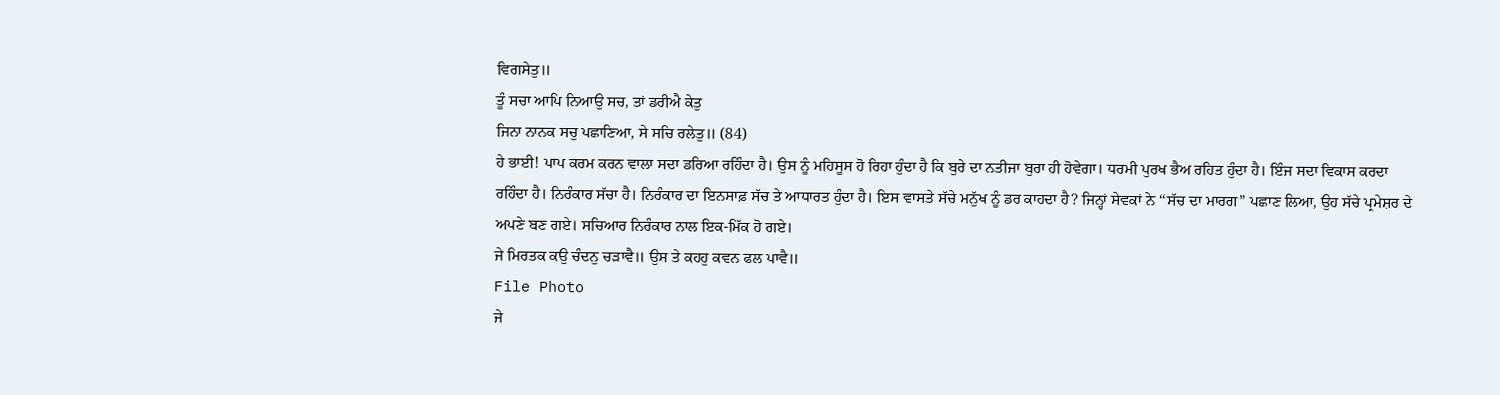ਵਿਗਸੇਤੁ॥
ਤੂੰ ਸਚਾ ਆਪਿ ਨਿਆਉ ਸਚ, ਤਾਂ ਡਰੀਐ ਕੇਤੁ
ਜਿਨਾ ਨਾਨਕ ਸਚੁ ਪਛਾਣਿਆ, ਸੇ ਸਚਿ ਰਲੇਤੁ॥ (84)
ਹੇ ਭਾਈ! ਪਾਪ ਕਰਮ ਕਰਨ ਵਾਲਾ ਸਦਾ ਡਰਿਆ ਰਹਿੰਦਾ ਹੈ। ਉਸ ਨੂੰ ਮਹਿਸੂਸ ਹੋ ਰਿਹਾ ਹੁੰਦਾ ਹੈ ਕਿ ਬੁਰੇ ਦਾ ਨਤੀਜਾ ਬੁਰਾ ਹੀ ਹੋਵੇਗਾ। ਧਰਮੀ ਪੁਰਖ ਭੈਅ ਰਹਿਤ ਹੁੰਦਾ ਹੈ। ਇੰਜ ਸਦਾ ਵਿਕਾਸ ਕਰਦਾ ਰਹਿੰਦਾ ਹੈ। ਨਿਰੰਕਾਰ ਸੱਚਾ ਹੈ। ਨਿਰੰਕਾਰ ਦਾ ਇਨਸਾਫ਼ ਸੱਚ ਤੇ ਆਧਾਰਤ ਹੁੰਦਾ ਹੈ। ਇਸ ਵਾਸਤੇ ਸੱਚੇ ਮਨੁੱਖ ਨੂੰ ਡਰ ਕਾਹਦਾ ਹੈ? ਜਿਨ੍ਹਾਂ ਸੇਵਕਾਂ ਨੇ ‘‘ਸੱਚ ਦਾ ਮਾਰਗ” ਪਛਾਣ ਲਿਆ, ਉਹ ਸੱਚੇ ਪ੍ਰਮੇਸ਼ਰ ਦੇ ਅਪਣੇ ਬਣ ਗਏ। ਸਚਿਆਰ ਨਿਰੰਕਾਰ ਨਾਲ ਇਕ-ਮਿੱਕ ਹੋ ਗਏ।
ਜੇ ਮਿਰਤਕ ਕਉ ਚੰਦਨੁ ਚੜਾਵੈ॥ ਉਸ ਤੇ ਕਹਹੁ ਕਵਨ ਫਲ ਪਾਵੈ॥
File Photo
ਜੇ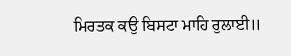ਮਿਰਤਕ ਕਉ ਬਿਸਟਾ ਮਾਹਿ ਰੁਲਾਈ॥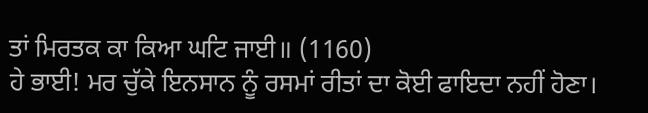ਤਾਂ ਮਿਰਤਕ ਕਾ ਕਿਆ ਘਟਿ ਜਾਈ॥ (1160)
ਹੇ ਭਾਈ! ਮਰ ਚੁੱਕੇ ਇਨਸਾਨ ਨੂੰ ਰਸਮਾਂ ਰੀਤਾਂ ਦਾ ਕੋਈ ਫਾਇਦਾ ਨਹੀਂ ਹੋਣਾ।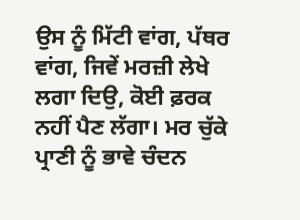ਉਸ ਨੂੰ ਮਿੱਟੀ ਵਾਂਗ, ਪੱਥਰ ਵਾਂਗ, ਜਿਵੇਂ ਮਰਜ਼ੀ ਲੇਖੇ ਲਗਾ ਦਿਉ, ਕੋਈ ਫ਼ਰਕ ਨਹੀਂ ਪੈਣ ਲੱਗਾ। ਮਰ ਚੁੱਕੇ ਪ੍ਰਾਣੀ ਨੂੰ ਭਾਵੇ ਚੰਦਨ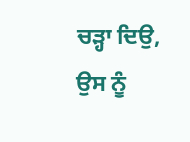ਚੜ੍ਹਾ ਦਿਉ, ਉਸ ਨੂੰ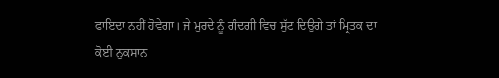ਫਾਇਦਾ ਨਹੀਂ ਹੋਵੇਗਾ। ਜੇ ਮੁਰਦੇ ਨੂੰ ਗੰਦਗੀ ਵਿਚ ਸੁੱਟ ਦਿਉਗੇ ਤਾਂ ਮ੍ਰਿਤਕ ਦਾ ਕੋਈ ਨੁਕਸਾਨ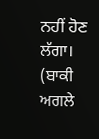ਨਹੀਂ ਹੋਣ ਲੱਗਾ।
(ਬਾਕੀ ਅਗਲੇ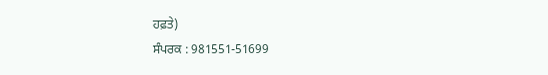ਹਫ਼ਤੇ)
ਸੰਪਰਕ : 981551-51699